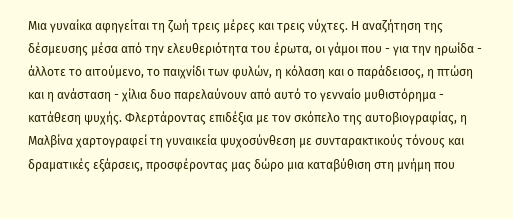Μια γυναίκα αφηγείται τη ζωή τρεις μέρες και τρεις νύχτες. Η αναζήτηση της δέσμευσης μέσα από την ελευθεριότητα του έρωτα, οι γάμοι που - για την ηρωίδα - άλλοτε το αιτούμενο, το παιχνίδι των φυλών, η κόλαση και ο παράδεισος, η πτώση και η ανάσταση - χίλια δυο παρελαύνουν από αυτό το γενναίο μυθιστόρημα - κατάθεση ψυχής. Φλερτάροντας επιδέξια με τον σκόπελο της αυτοβιογραφίας, η Μαλβίνα χαρτογραφεί τη γυναικεία ψυχοσύνθεση με συνταρακτικούς τόνους και δραματικές εξάρσεις, προσφέροντας μας δώρο μια καταβύθιση στη μνήμη που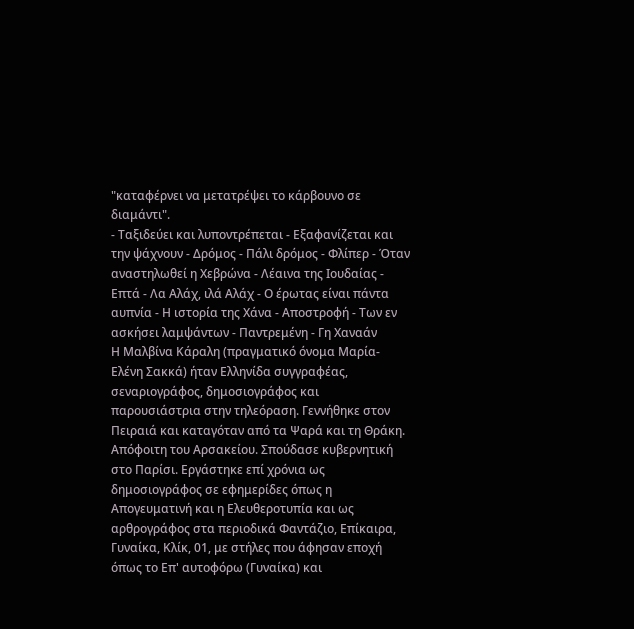"καταφέρνει να μετατρέψει το κάρβουνο σε διαμάντι".
- Ταξιδεύει και λυποντρέπεται - Εξαφανίζεται και την ψάχνουν - Δρόμος - Πάλι δρόμος - Φλίπερ - Όταν αναστηλωθεί η Χεβρώνα - Λέαινα της Ιουδαίας - Επτά - Λα Αλάχ, ιλά Αλάχ - Ο έρωτας είναι πάντα αυπνία - Η ιστορία της Χάνα - Αποστροφή - Των εν ασκήσει λαμψάντων - Παντρεμένη - Γη Χαναάν
Η Μαλβίνα Κάραλη (πραγματικό όνομα Μαρία-Ελένη Σακκά) ήταν Ελληνίδα συγγραφέας, σεναριογράφος, δημοσιογράφος και παρουσιάστρια στην τηλεόραση. Γεννήθηκε στον Πειραιά και καταγόταν από τα Ψαρά και τη Θράκη.
Απόφοιτη του Αρσακείου. Σπούδασε κυβερνητική στο Παρίσι. Εργάστηκε επί χρόνια ως δημοσιογράφος σε εφημερίδες όπως η Απογευματινή και η Ελευθεροτυπία και ως αρθρογράφος στα περιοδικά Φαντάζιο, Επίκαιρα, Γυναίκα, Κλίκ, 01, με στήλες που άφησαν εποχή όπως το Επ' αυτοφόρω (Γυναίκα) και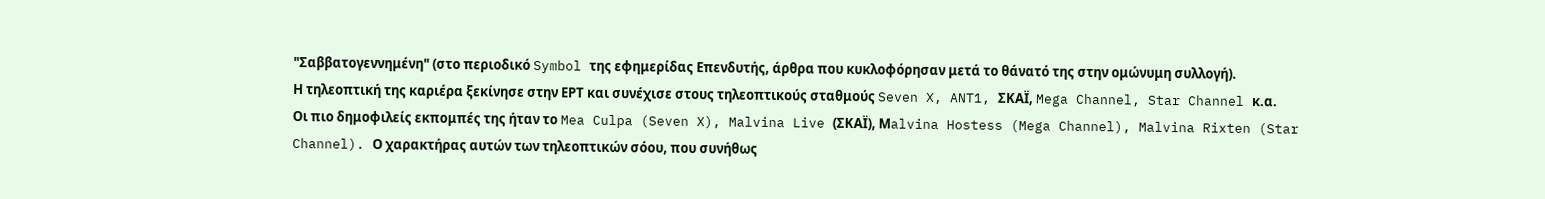"Σαββατογεννημένη" (στο περιοδικό Symbol της εφημερίδας Επενδυτής, άρθρα που κυκλοφόρησαν μετά το θάνατό της στην ομώνυμη συλλογή).
Η τηλεοπτική της καριέρα ξεκίνησε στην ΕΡΤ και συνέχισε στους τηλεοπτικούς σταθμούς Seven X, ANT1, ΣΚΑΪ, Mega Channel, Star Channel κ.α.
Οι πιο δημοφιλείς εκπομπές της ήταν το Mea Culpa (Seven X), Malvina Live (ΣΚΑΪ), Μalvina Hostess (Mega Channel), Malvina Rixten (Star Channel). Ο χαρακτήρας αυτών των τηλεοπτικών σόου, που συνήθως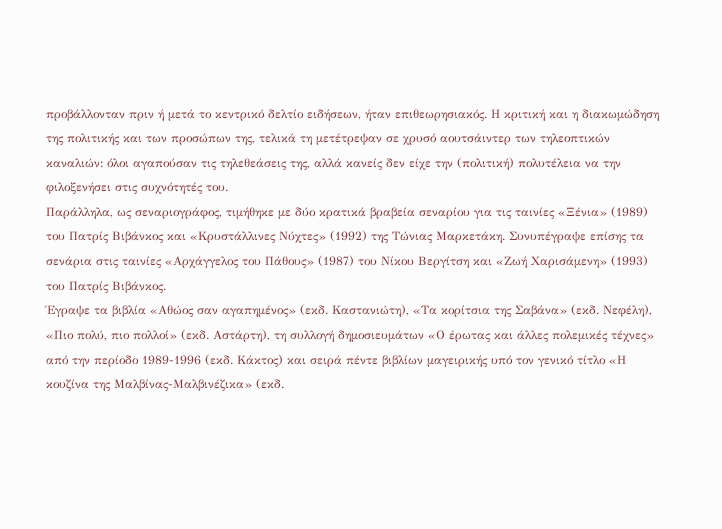προβάλλονταν πριν ή μετά το κεντρικό δελτίο ειδήσεων, ήταν επιθεωρησιακός. Η κριτική και η διακωμώδηση της πολιτικής και των προσώπων της, τελικά τη μετέτρεψαν σε χρυσό αουτσάιντερ των τηλεοπτικών καναλιών: όλοι αγαπούσαν τις τηλεθεάσεις της, αλλά κανείς δεν είχε την (πολιτική) πολυτέλεια να την φιλοξενήσει στις συχνότητές του.
Παράλληλα, ως σεναριογράφος, τιμήθηκε με δύο κρατικά βραβεία σεναρίου για τις ταινίες «Ξένια» (1989) του Πατρίς Βιβάνκος και «Κρυστάλλινες Νύχτες» (1992) της Τώνιας Μαρκετάκη. Συνυπέγραψε επίσης τα σενάρια στις ταινίες «Αρχάγγελος του Πάθους» (1987) του Νίκου Βεργίτση και «Ζωή Χαρισάμενη» (1993) του Πατρίς Βιβάνκος.
Έγραψε τα βιβλία «Αθώος σαν αγαπημένος» (εκδ. Καστανιώτη), «Τα κορίτσια της Σαβάνα» (εκδ. Νεφέλη), «Πιο πολύ, πιο πολλοί» (εκδ. Αστάρτη), τη συλλογή δημοσιευμάτων «Ο έρωτας και άλλες πολεμικές τέχνες» από την περίοδο 1989-1996 (εκδ. Κάκτος) και σειρά πέντε βιβλίων μαγειρικής υπό τον γενικό τίτλο «Η κουζίνα της Μαλβίνας-Μαλβινέζικα» (εκδ.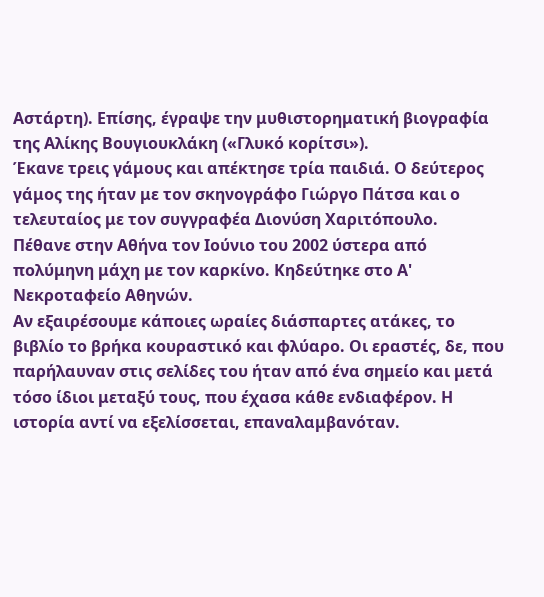Αστάρτη). Επίσης, έγραψε την μυθιστορηματική βιογραφία της Αλίκης Βουγιουκλάκη («Γλυκό κορίτσι»).
Έκανε τρεις γάμους και απέκτησε τρία παιδιά. Ο δεύτερος γάμος της ήταν με τον σκηνογράφο Γιώργο Πάτσα και ο τελευταίος με τον συγγραφέα Διονύση Χαριτόπουλο.
Πέθανε στην Αθήνα τον Ιούνιο του 2002 ύστερα από πολύμηνη μάχη με τον καρκίνο. Κηδεύτηκε στο Α' Νεκροταφείο Αθηνών.
Αν εξαιρέσουμε κάποιες ωραίες διάσπαρτες ατάκες, το βιβλίο το βρήκα κουραστικό και φλύαρο. Οι εραστές, δε, που παρήλαυναν στις σελίδες του ήταν από ένα σημείο και μετά τόσο ίδιοι μεταξύ τους, που έχασα κάθε ενδιαφέρον. Η ιστορία αντί να εξελίσσεται, επαναλαμβανόταν.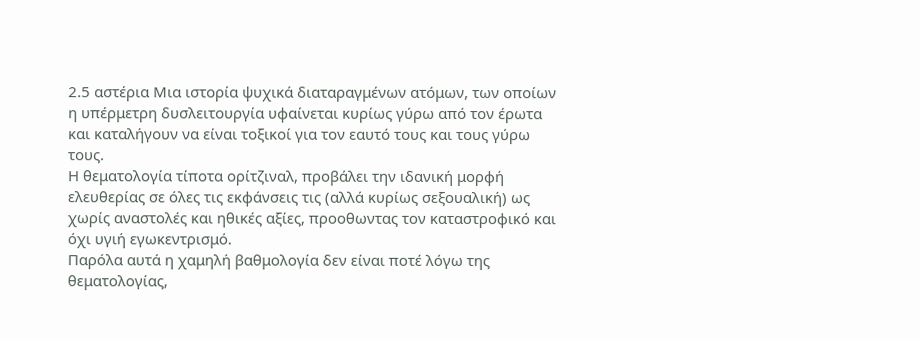2.5 αστέρια Μια ιστορία ψυχικά διαταραγμένων ατόμων, των οποίων η υπέρμετρη δυσλειτουργία υφαίνεται κυρίως γύρω από τον έρωτα και καταλήγουν να είναι τοξικοί για τον εαυτό τους και τους γύρω τους.
Η θεματολογία τίποτα ορίτζιναλ, προβάλει την ιδανική μορφή ελευθερίας σε όλες τις εκφάνσεις τις (αλλά κυρίως σεξουαλική) ως χωρίς αναστολές και ηθικές αξίες, προοθωντας τον καταστροφικό και όχι υγιή εγωκεντρισμό.
Παρόλα αυτά η χαμηλή βαθμολογία δεν είναι ποτέ λόγω της θεματολογίας,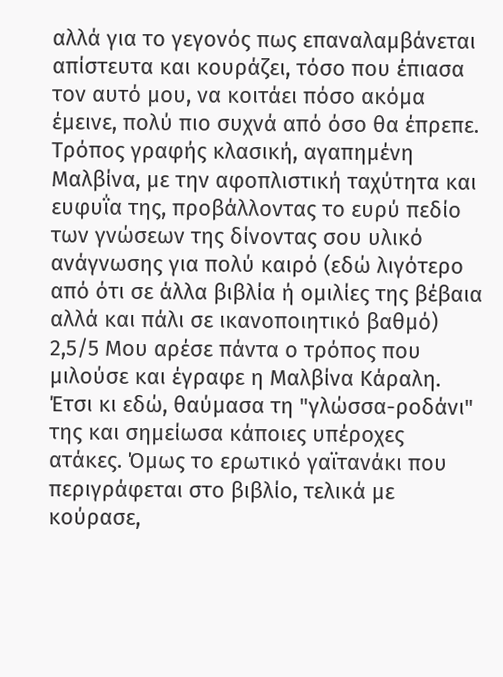αλλά για το γεγονός πως επαναλαμβάνεται απίστευτα και κουράζει, τόσο που έπιασα τον αυτό μου, να κοιτάει πόσο ακόμα έμεινε, πολύ πιο συχνά από όσο θα έπρεπε.
Τρόπος γραφής κλασική, αγαπημένη Μαλβίνα, με την αφοπλιστική ταχύτητα και ευφυΐα της, προβάλλοντας το ευρύ πεδίο των γνώσεων της δίνοντας σου υλικό ανάγνωσης για πολύ καιρό (εδώ λιγότερο από ότι σε άλλα βιβλία ή ομιλίες της βέβαια αλλά και πάλι σε ικανοποιητικό βαθμό)
2,5/5 Μου αρέσε πάντα ο τρόπος που μιλούσε και έγραφε η Μαλβίνα Κάραλη. Έτσι κι εδώ, θαύμασα τη "γλώσσα-ροδάνι" της και σημείωσα κάποιες υπέροχες ατάκες. Όμως το ερωτικό γαϊτανάκι που περιγράφεται στο βιβλίο, τελικά με κούρασε,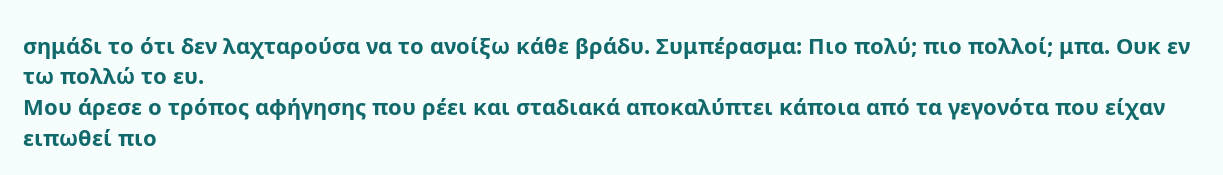σημάδι το ότι δεν λαχταρούσα να το ανοίξω κάθε βράδυ. Συμπέρασμα: Πιο πολύ; πιο πολλοί; μπα. Ουκ εν τω πολλώ το ευ.
Μου άρεσε ο τρόπος αφήγησης που ρέει και σταδιακά αποκαλύπτει κάποια από τα γεγονότα που είχαν ειπωθεί πιο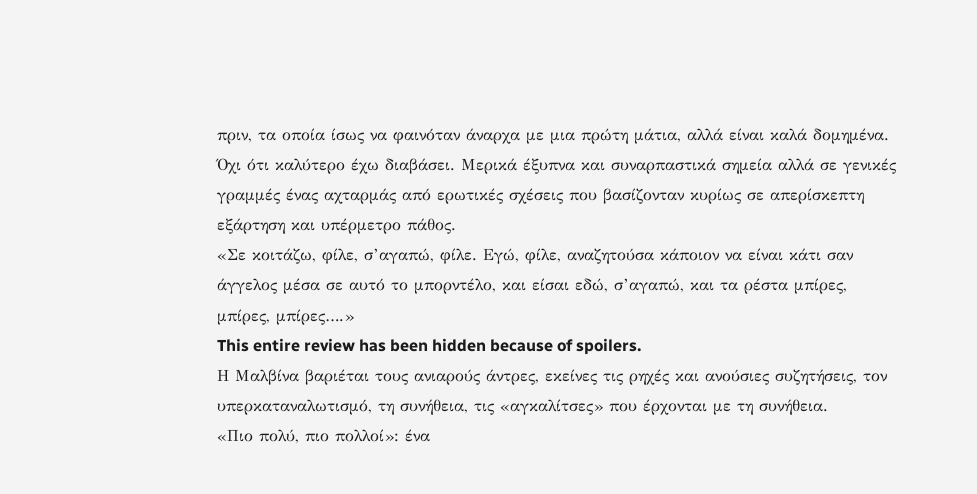πριν, τα οποία ίσως να φαινόταν άναρχα με μια πρώτη μάτια, αλλά είναι καλά δομημένα.
Όχι ότι καλύτερο έχω διαβάσει. Μερικά έξυπνα και συναρπαστικά σημεία αλλά σε γενικές γραμμές ένας αχταρμάς από ερωτικές σχέσεις που βασίζονταν κυρίως σε απερίσκεπτη εξάρτηση και υπέρμετρο πάθος.
«Σε κοιτάζω, φίλε, σ’αγαπώ, φίλε. Εγώ, φίλε, αναζητούσα κάποιον να είναι κάτι σαν άγγελος μέσα σε αυτό το μπορντέλο, και είσαι εδώ, σ’αγαπώ, και τα ρέστα μπίρες, μπίρες, μπίρες….»
This entire review has been hidden because of spoilers.
Η Μαλβίνα βαριέται τους ανιαρούς άντρες, εκείνες τις ρηχές και ανούσιες συζητήσεις, τον υπερκαταναλωτισμό, τη συνήθεια, τις «αγκαλίτσες» που έρχονται με τη συνήθεια.
«Πιο πολύ, πιο πολλοί»: ένα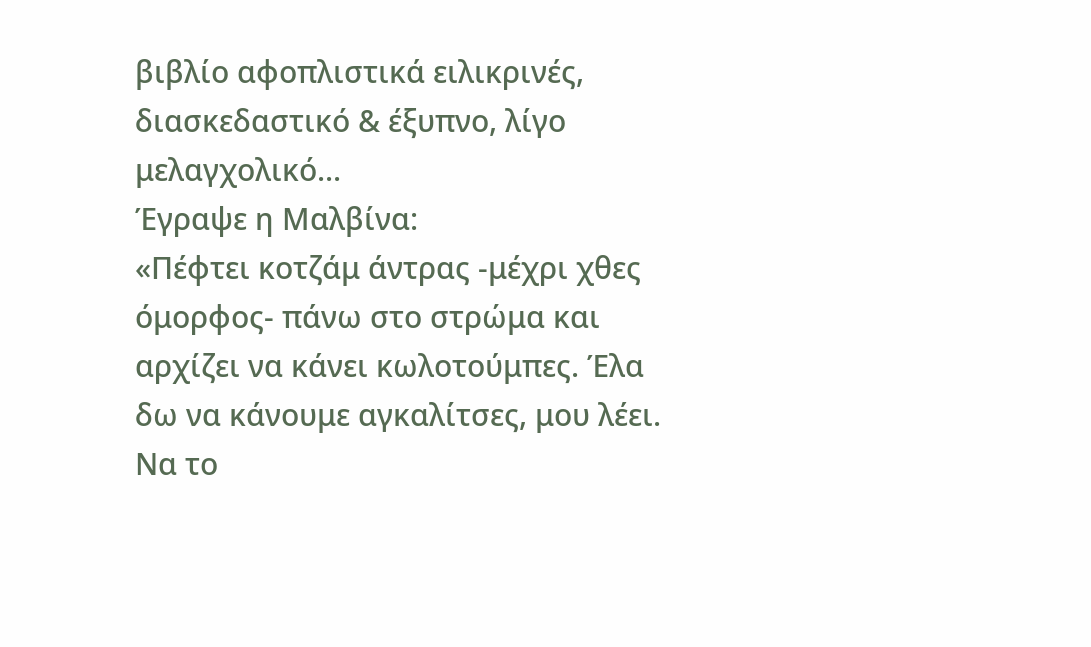βιβλίο αφοπλιστικά ειλικρινές, διασκεδαστικό & έξυπνο, λίγο μελαγχολικό...
Έγραψε η Μαλβίνα:
«Πέφτει κοτζάμ άντρας -μέχρι χθες όμορφος- πάνω στο στρώμα και αρχίζει να κάνει κωλοτούμπες. Έλα δω να κάνουμε αγκαλίτσες, μου λέει. Να το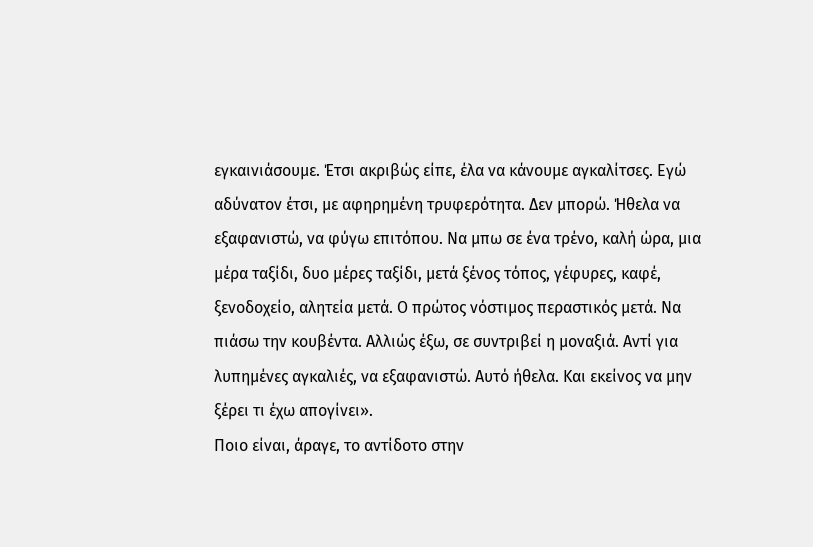εγκαινιάσουμε. Έτσι ακριβώς είπε, έλα να κάνουμε αγκαλίτσες. Εγώ αδύνατον έτσι, με αφηρημένη τρυφερότητα. Δεν μπορώ. Ήθελα να εξαφανιστώ, να φύγω επιτόπου. Να μπω σε ένα τρένο, καλή ώρα, μια μέρα ταξίδι, δυο μέρες ταξίδι, μετά ξένος τόπος, γέφυρες, καφέ, ξενοδοχείο, αλητεία μετά. Ο πρώτος νόστιμος περαστικός μετά. Να πιάσω την κουβέντα. Αλλιώς έξω, σε συντριβεί η μοναξιά. Αντί για λυπημένες αγκαλιές, να εξαφανιστώ. Αυτό ήθελα. Και εκείνος να μην ξέρει τι έχω απογίνει».
Ποιο είναι, άραγε, το αντίδοτο στην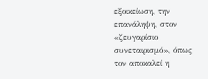εξοικείωση, την επανάληψη, στον «ζευγαρίσιο συνεταιρισμό», όπως τον αποκαλεί η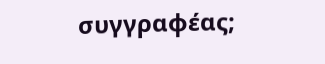συγγραφέας;